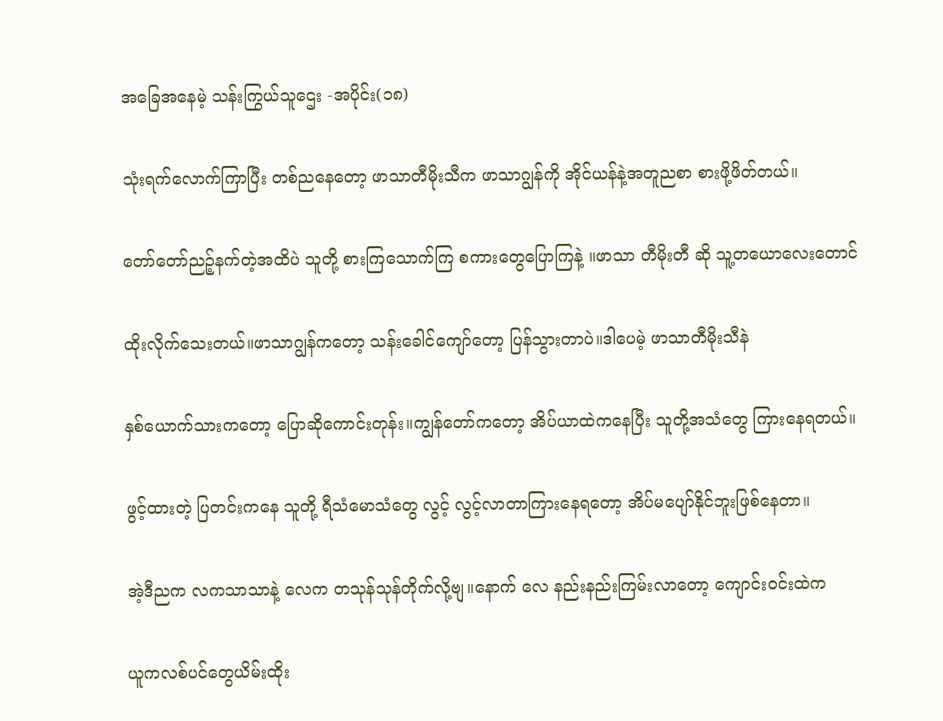အခြေအနေမဲ့ သန်းကြွယ်သူဌေး -အပိုင်း(၁၈)

သုံးရက်လောက်ကြာပြီး တစ်ညနေတော့ ဖာသာတီမိုးသီက ဖာသာဂျွန်ကို အိုင်ယန်နဲ့အတူညစာ စားဖို့ဖိတ်တယ်။

တော်တော်ညဉ့်နက်တဲ့အထိပဲ သူတို့ စားကြသောက်ကြ စကားတွေပြောကြနဲ့ ။ဖာသာ တီမိုးတီ ဆို သူ့တယောလေးတောင်

ထိုးလိုက်သေးတယ်။ဖာသာဂျွန်ကတော့ သန်းခေါင်ကျော်တော့ ပြန်သွားတာပဲ။ဒါပေမဲ့ ဖာသာတီမိုးသီနဲ

နှစ်ယောက်သားကတော့ ပြောဆိုကောင်းတုန်း။ကျွန်တော်ကတော့ အိပ်ယာထဲကနေပြီး သူတို့အသံတွေ ကြားနေရတယ်။

ဖွင့်ထားတဲ့ ပြတင်းကနေ သူတို့ ရီသံမောသံတွေ လွင့် လွင့်လာတာကြားနေရတော့ အိပ်မပျော်နိုင်ဘူးဖြစ်နေတာ။

အဲ့ဒီညက လကသာသာနဲ့ လေက တသုန်သုန်တိုက်လို့ဗျ။နောက် လေ နည်းနည်းကြမ်းလာတော့ ကျောင်းဝင်းထဲက

ယူကလစ်ပင်တွေယိမ်းထိုး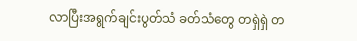လာပြီးအရွက်ချင်းပွတ်သံ ခတ်သံတွေ တရှဲရှဲ တ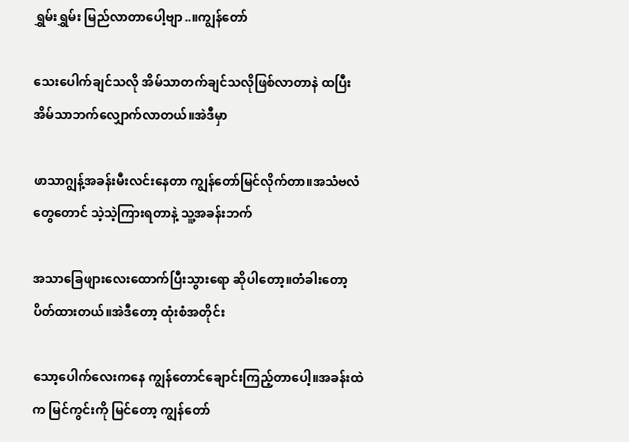ရွှမ်းရွှမ်း မြည်လာတာပေါ့ဗျာ..။ကျွန်တော်

သေးပေါက်ချင်သလို အိမ်သာတက်ချင်သလိုဖြစ်လာတာနဲ ထပြီး အိမ်သာဘက်လျှောက်လာတယ်။အဲဒီမှာ

ဖာသာဂျွန့်အခန်းမီးလင်းနေတာ ကျွန်တော်မြင်လိုက်တာ။အသံဗလံတွေတောင် သဲ့သဲ့ကြားရတာနဲ့ သူ့အခန်းဘက်

အသာခြေဖျားလေးထောက်ပြီးသွားရော ဆိုပါတော့။တံခါးတော့ ပိတ်ထားတယ်။အဲဒီတော့ ထုံးစံအတိုင်း

သော့ပေါက်လေးကနေ ကျွန်တောင်ချောင်းကြည့်တာပေါ့။အခန်းထဲက မြင်ကွင်းကို မြင်တော့ ကျွန်တော်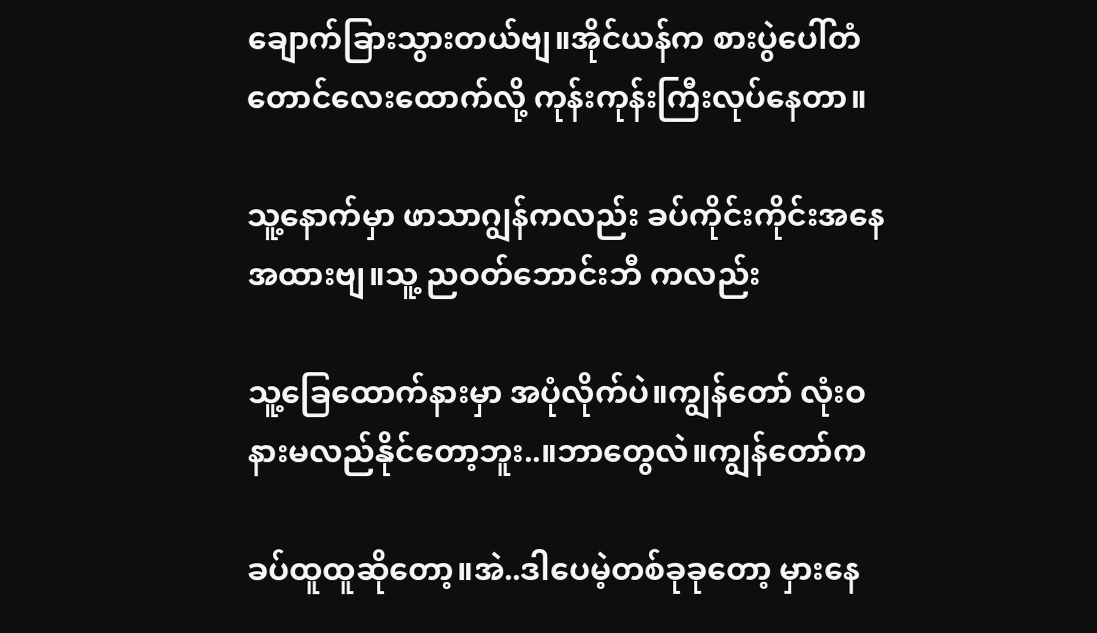ချောက်ခြားသွားတယ်ဗျ။အိုင်ယန်က စားပွဲပေါ်တံတောင်လေးထောက်လို့ ကုန်းကုန်းကြီးလုပ်နေတာ။

သူ့နောက်မှာ ဖာသာဂျွန်ကလည်း ခပ်ကိုင်းကိုင်းအနေအထားဗျ။သူ့ ညဝတ်ဘောင်းဘီ ကလည်း

သူ့ခြေထောက်နားမှာ အပုံလိုက်ပဲ။ကျွန်တော် လုံးဝ နားမလည်နိုင်တော့ဘူး..။ဘာတွေလဲ။ကျွန်တော်က

ခပ်ထူထူဆိုတော့။အဲ..ဒါပေမဲ့တစ်ခုခုတော့ မှားနေ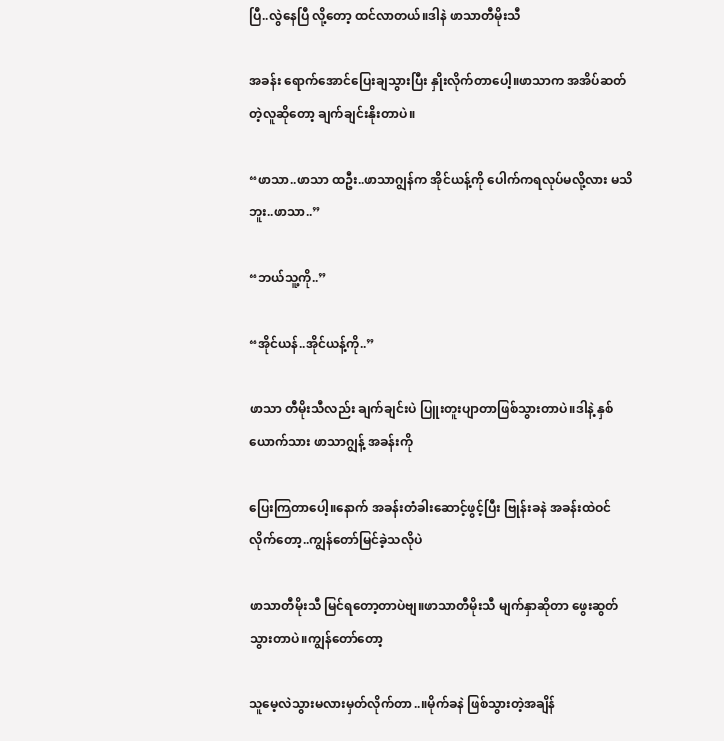ပြီ..လွဲနေပြီ လို့တော့ ထင်လာတယ်။ဒါနဲ ဖာသာတီမိုးသီ

အခန်း ရောက်အောင်ပြေးချသွားပြီး နှိုးလိုက်တာပေါ့။ဖာသာက အအိပ်ဆတ်တဲ့လူဆိုတော့ ချက်ချင်းနိုးတာပဲ။

“ဖာသာ..ဖာသာ ထဦး..ဖာသာဂျွန်က အိုင်ယန့်ကို ပေါက်ကရလုပ်မလို့လား မသိဘူး..ဖာသာ..”

“ဘယ်သူ့ကို..”

“အိုင်ယန်..အိုင်ယန့်ကို..”

ဖာသာ တီမိုးသီလည်း ချက်ချင်းပဲ ပြူးတူးပျာတာဖြစ်သွားတာပဲ။ဒါနဲ့ နှစ်ယောက်သား ဖာသာဂျွန့် အခန်းကို

ပြေးကြတာပေါ့။နောက် အခန်းတံခါးဆောင့်ဖွင့်ပြီး ဗြုန်းခနဲ အခန်းထဲဝင်လိုက်တော့..ကျွန်တော်မြင်ခဲ့သလိုပဲ

ဖာသာတီမိုးသီ မြင်ရတော့တာပဲဗျ။ဖာသာတီမိုးသီ မျက်နှာဆိုတာ ဖွေးဆွတ်သွားတာပဲ။ကျွန်တော်တော့

သူမေ့လဲသွားမလားမှတ်လိုက်တာ..။မိုက်ခနဲ ဖြစ်သွားတဲ့အချိန်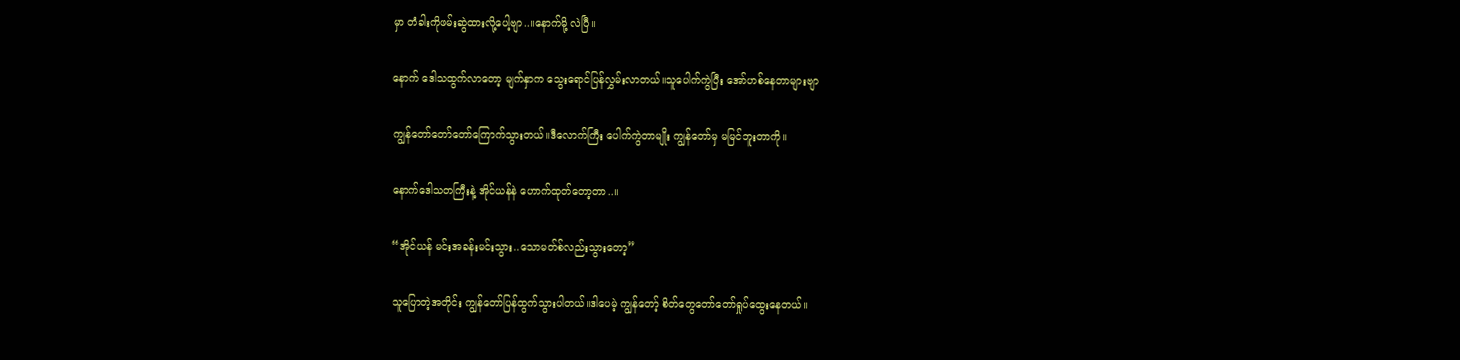မှာ တံခါးကိုဖမ်းဆွဲထားလို့ပေါ့ဗျာ..။နောက်မို့ လဲပြီ။

နောက် ဒေါသထွက်လာတော့ မျက်နှာက သွေးရောင်ပြန်လွှမ်းလာတယ်။သူပေါက်ကွဲပြီး အော်ဟစ်နေတာများဗျာ

ကျွန်တော်တော်တော်ကြောက်သွားတယ်။ဒီလောက်ကြီး ပေါက်ကွဲတာမျိုး ကျွန်တော်မှ မမြင်ဘူးတာကို။

နောက်ဒေါသတကြီးနဲ့ အိုင်ယန်နဲ ဟောက်ထုတ်တော့တာ..။

“အိုင်ယန် မင်းအခန်းမင်းသွား..သောမတ်စ်လည်းသွားတော့”

သူပြောတဲ့အတိုင်း ကျွန်တော်ပြန်ထွက်သွားပါတယ်။ဒါပေမဲ့ ကျွန်တော့် စိတ်တွေတော်တော်ရှုပ်ထွေးနေတယ်။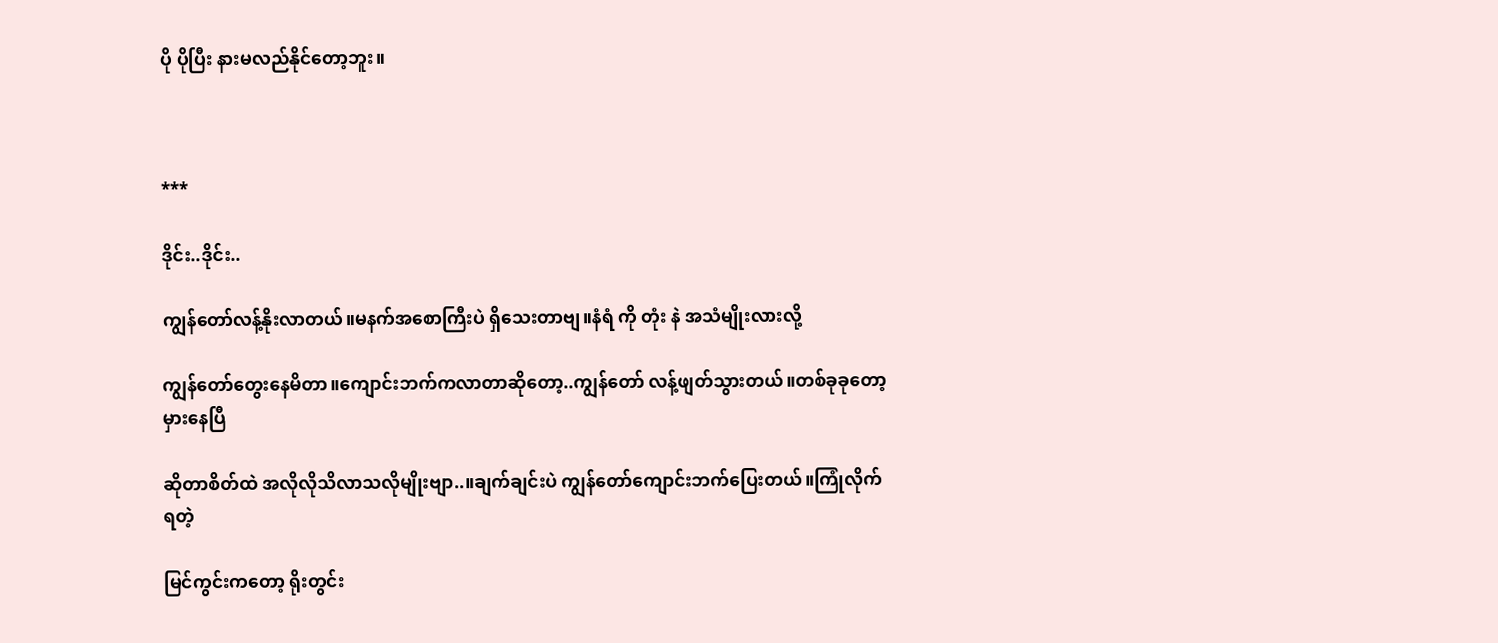ပို ပိုပြီး နားမလည်နိုင်တော့ဘူး။



***

ဒိုင်း..ဒိုင်း..

ကျွန်တော်လန့်နိုးလာတယ်။မနက်အစောကြီးပဲ ရှိသေးတာဗျ။နံရံ ကို တုံး နဲ အသံမျိုးလားလို့

ကျွန်တော်တွေးနေမိတာ။ကျောင်းဘက်ကလာတာဆိုတော့..ကျွန်တော် လန့်ဖျတ်သွားတယ်။တစ်ခုခုတော့ မှားနေပြီ

ဆိုတာစိတ်ထဲ အလိုလိုသိလာသလိုမျိုးဗျာ..။ချက်ချင်းပဲ ကျွန်တော်ကျောင်းဘက်ပြေးတယ်။ကြုံလိုက်ရတဲ့

မြင်ကွင်းကတော့ ရိုးတွင်း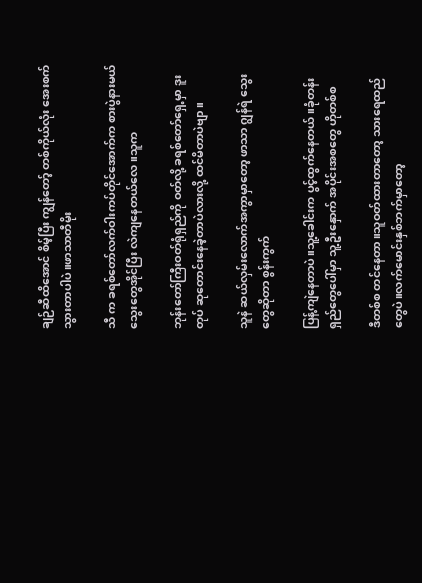ချဉ်ဆီထိအောင် စိမ့်ပြီး ကျွန်တော့် တစ်ကိုယ်လုံး အေးစက်သွားတာပါပဲ။ဖာသာတီမိုး

သီ က ခရစ်တော်လက်ဝါးကပ်တိုင်အောက်က စားပွဲနားမယ် သွေးတွေအိုင်ပြီး လဲကျနေတယ်လေ။သူက

ဘုန်းတော်ကြီးဝတ်ရုံရှည်ကို ဝတ်လို့ ခရစ်တော်ရှေ့မှာ ဒူးတုပ် ဆုတောင်းနေခဲ့တာပဲလားလို့ ထင်မိတာပဲဗျာ။

သူနဲ ဆယ်လှမ်းလောက်အကွာမှာတော့ ဖာသာ ဂျွန်ရဲ သွေးတွေဆိုတာ စွန်းကွက်

ပြန့်ကျဲနေတာပဲ။သူ့ခေါင်းက ပွင့်ထွက်နေတယ်။ခုံတန်းရှည်တွေပေါ်မှာ သူ့ဦးနှောက် အပိုင်းအစတွေ ဟိုတစ်စ

ဒီတစ်စ တင်နေတာ။သူဝတ်ထားတာတော့ သားရေထည်တွေပဲ။လက်မောင်းနှစ်ဘက်မှာတော့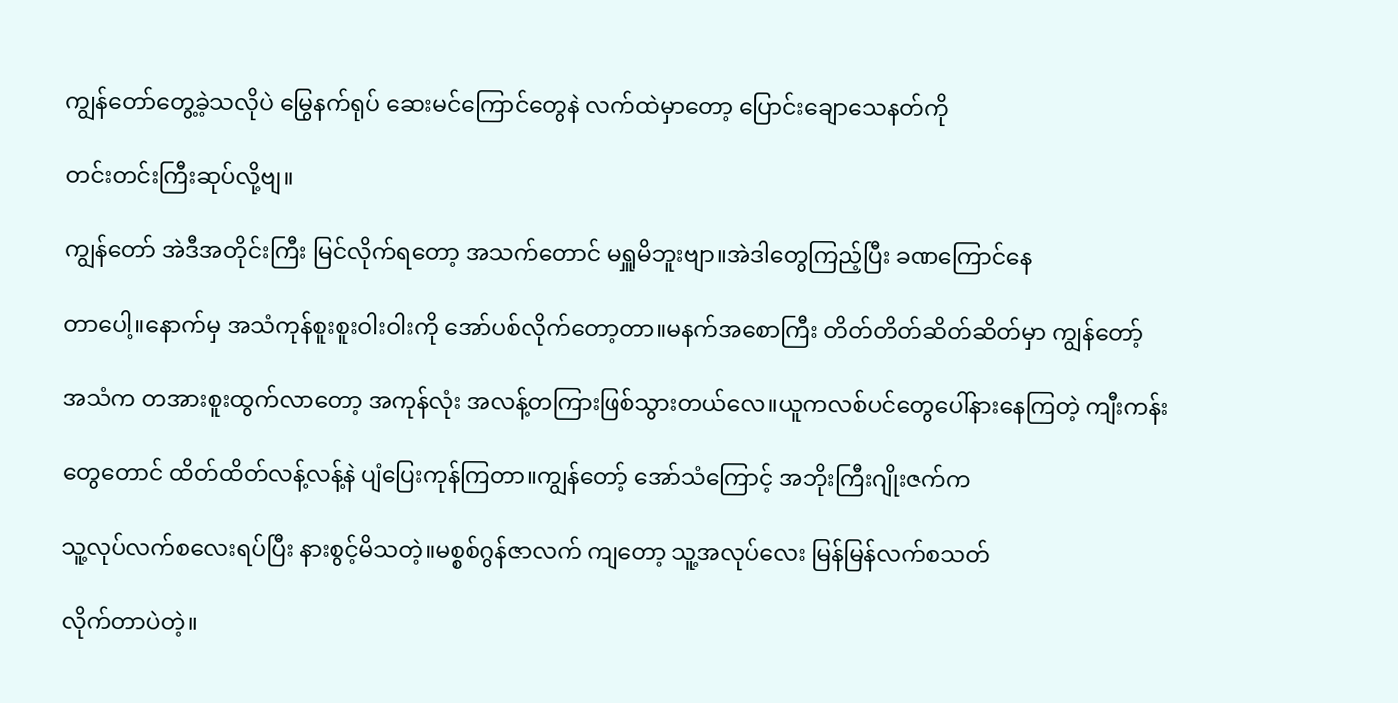ကျွန်တော်တွေ့ခဲ့သလိုပဲ မြွေနက်ရုပ် ဆေးမင်ကြောင်တွေနဲ လက်ထဲမှာတော့ ပြောင်းချောသေနတ်ကို

တင်းတင်းကြီးဆုပ်လို့ဗျ။

ကျွန်တော် အဲဒီအတိုင်းကြီး မြင်လိုက်ရတော့ အသက်တောင် မရှူမိဘူးဗျာ။အဲဒါတွေကြည့်ပြီး ခဏကြောင်နေ

တာပေါ့။နောက်မှ အသံကုန်စူးစူးဝါးဝါးကို အော်ပစ်လိုက်တော့တာ။မနက်အစောကြီး တိတ်တိတ်ဆိတ်ဆိတ်မှာ ကျွန်တော့်

အသံက တအားစူးထွက်လာတော့ အကုန်လုံး အလန့်တကြားဖြစ်သွားတယ်လေ။ယူကလစ်ပင်တွေပေါ်နားနေကြတဲ့ ကျီးကန်း

တွေတောင် ထိတ်ထိတ်လန့်လန့်နဲ ပျံပြေးကုန်ကြတာ။ကျွန်တော့် အော်သံကြောင့် အဘိုးကြီးဂျိုးဇက်က

သူ့လုပ်လက်စလေးရပ်ပြီး နားစွင့်မိသတဲ့။မစ္စစ်ဂွန်ဇာလက် ကျတော့ သူ့အလုပ်လေး မြန်မြန်လက်စသတ်

လိုက်တာပဲတဲ့။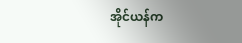အိုင်ယန်က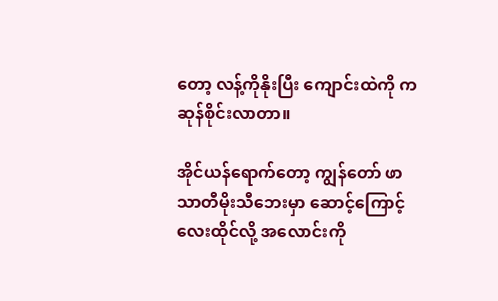တော့ လန့်ကိုနိုးပြီး ကျောင်းထဲကို ကဆုန်စိုင်းလာတာ။

အိုင်ယန်ရောက်တော့ ကျွန်တော် ဖာသာတီမိုးသီဘေးမှာ ဆောင့်ကြောင့်လေးထိုင်လို့ အလောင်းကို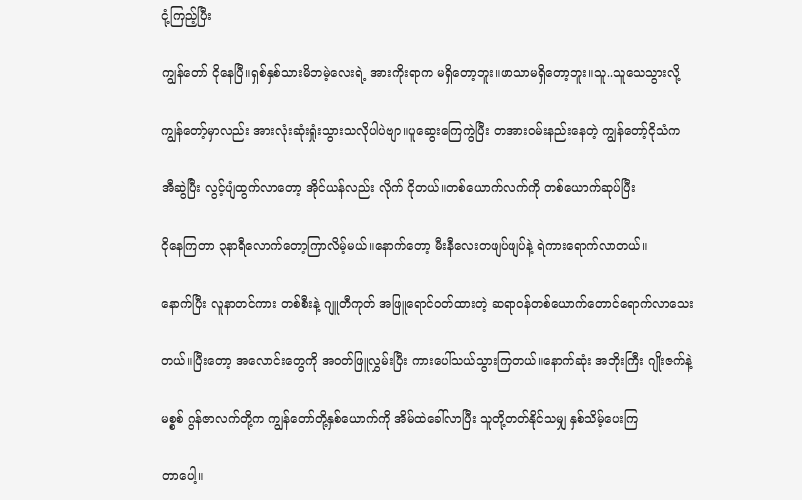ငုံ့ကြည့်ပြီး

ကျွန်တော် ငိုနေပြီ။ရှစ်နှစ်သားမိဘမဲ့လေးရဲ့ အားကိုးရာက မရှိတော့ဘူး။ဖာသာမရှိတော့ဘူး။သူ..သူသေသွားလို့

ကျွန်တော့်မှာလည်း အားလုံးဆုံးရှုံးသွားသလိုပါပဲဗျာ။ပူဆွေးကြေကွဲပြီး တအားဝမ်းနည်းနေတဲ့ ကျွန်တော့်ငိုသံက

အီဆွဲပြီး လွင့်ပျံထွက်လာတော့ အိုင်ယန်လည်း လိုက် ငိုတယ်။တစ်ယောက်လက်ကို တစ်ယောက်ဆုပ်ပြီး

ငိုနေကြတာ ၃နာရီလောက်တော့ကြာလိမ့်မယ်။နောက်တော့ မီးနီလေးတဖျပ်ဖျပ်နဲ့ ရဲကားရောက်လာတယ်။

နောက်ပြီး လူနာတင်ကား တစ်စီးနဲ့ ဂျူတီကုတ် အဖြူရောင်ဝတ်ထားတဲ့ ဆရာဝန်တစ်ယောက်တောင်ရောက်လာသေး

တယ်။ပြီးတော့ အလောင်းတွေကို အဝတ်ဖြူလွှမ်းပြီး ကားပေါ်သယ်သွားကြတယ်။နောက်ဆုံး အဘိုးကြီး ဂျိုးဇက်နဲ့

မစ္စစ် ဂွန်ဇာလက်တို့က ကျွန်တော်တို့နှစ်ယောက်ကို အိမ်ထဲခေါ်လာပြီး သူတို့တတ်နိုင်သမျှ နှစ်သိမ့်ပေးကြ

တာပေါ့။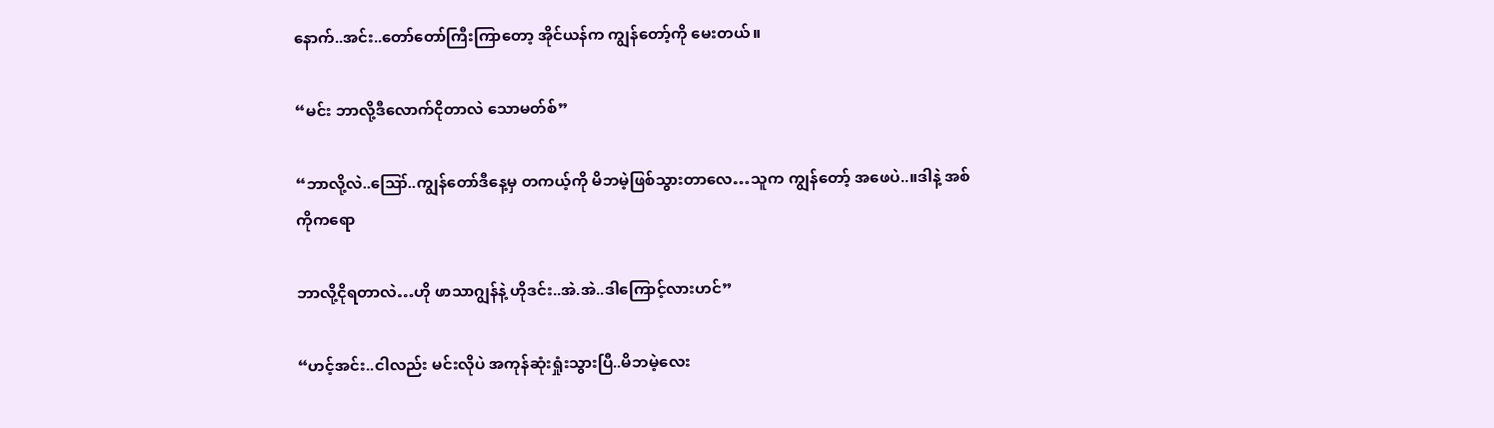နောက်..အင်း..တော်တော်ကြီးကြာတော့ အိုင်ယန်က ကျွန်တော့်ကို မေးတယ်။

“မင်း ဘာလို့ဒီလောက်ငိုတာလဲ သောမတ်စ်”

“ဘာလို့လဲ..ဪ..ကျွန်တော်ဒီနေ့မှ တကယ့်ကို မိဘမဲ့ဖြစ်သွားတာလေ…သူက ကျွန်တော့် အဖေပဲ..။ဒါနဲ့ အစ်ကိုကရော

ဘာလို့ငိုရတာလဲ…ဟို ဖာသာဂျွန်နဲ့ ဟိုဒင်း..အဲ.အဲ..ဒါကြောင့်လားဟင်”

“ဟင့်အင်း..ငါလည်း မင်းလိုပဲ အကုန်ဆုံးရှုံးသွားပြီ..မိဘမဲ့လေး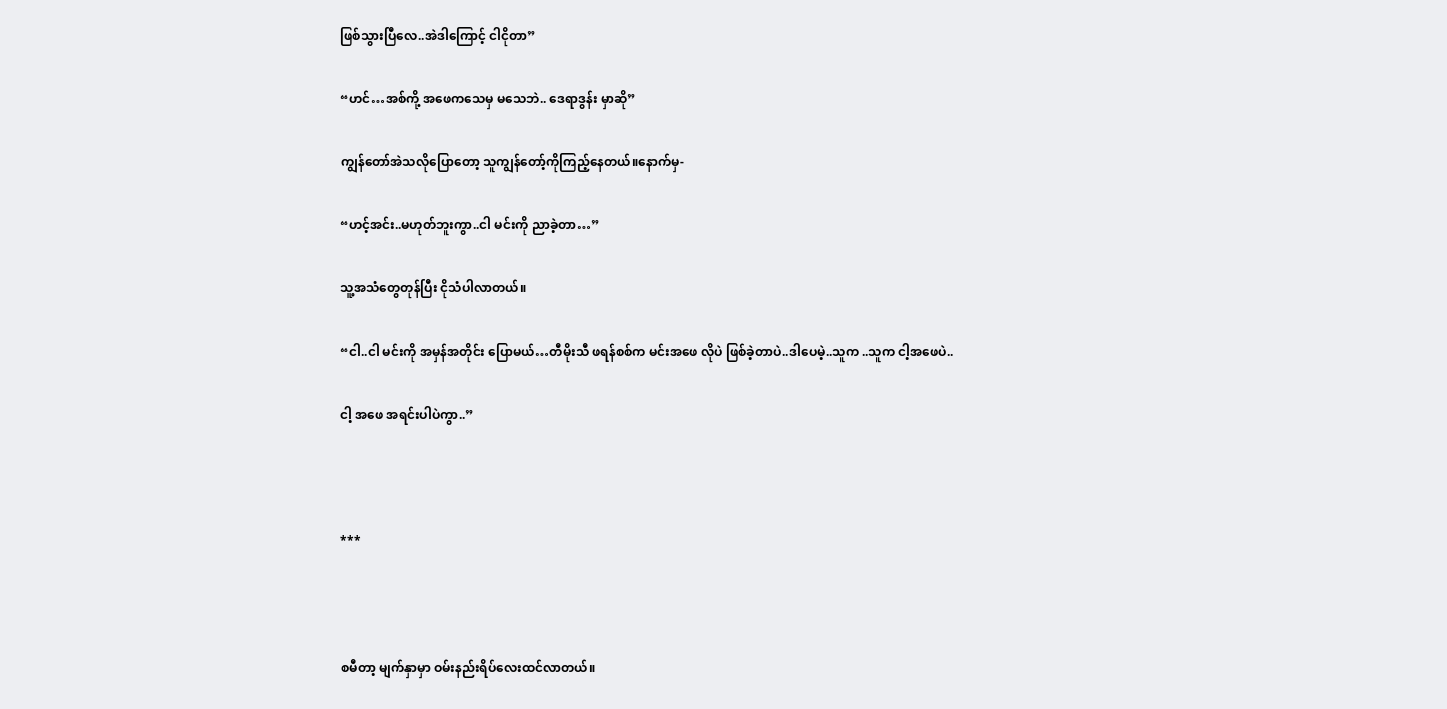ဖြစ်သွားပြီလေ..အဲဒါကြောင့် ငါငိုတာ”

“ဟင်…အစ်ကို့ အဖေကသေမှ မသေဘဲ.. ဒေရာဒွန်း မှာဆို”

ကျွန်တော်အဲသလိုပြောတော့ သူကျွန်တော့်ကိုကြည့်နေတယ်။နောက်မှ-

“ဟင့်အင်း..မဟုတ်ဘူးကွာ..ငါ မင်းကို ညာခဲ့တာ…”

သူ့အသံတွေတုန်ပြီး ငိုသံပါလာတယ်။

“ငါ..ငါ မင်းကို အမှန်အတိုင်း ပြောမယ်…တီမိုးသီ ဖရန်စစ်က မင်းအဖေ လိုပဲ ဖြစ်ခဲ့တာပဲ..ဒါပေမဲ့..သူက ..သူက ငါ့အဖေပဲ..

ငါ့ အဖေ အရင်းပါပဲကွာ..”



***



စမီတာ့ မျက်နှာမှာ ဝမ်းနည်းရိပ်လေးထင်လာတယ်။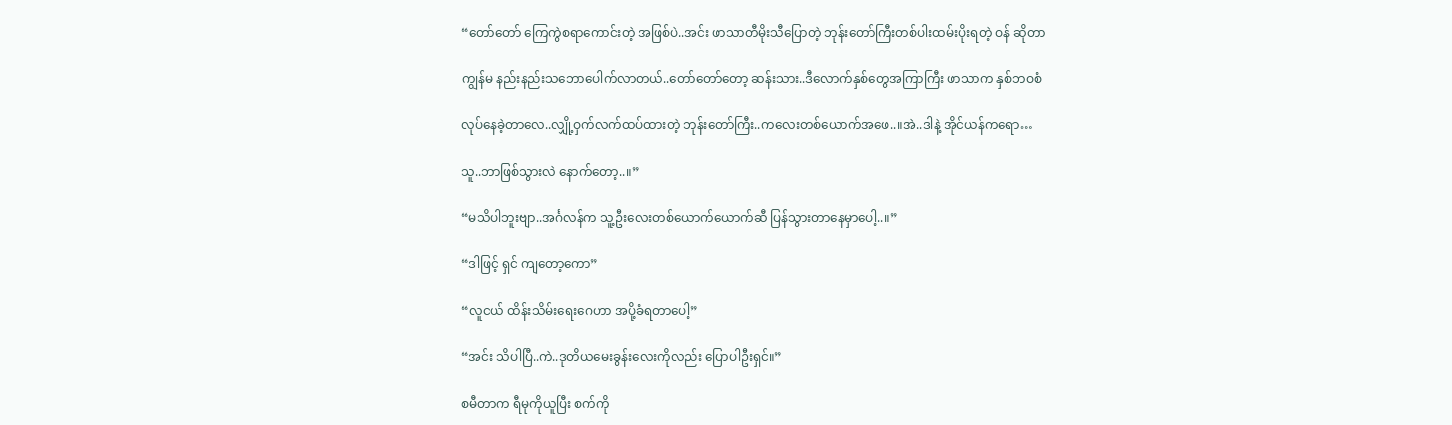“တော်တော် ကြေကွဲစရာကောင်းတဲ့ အဖြစ်ပဲ..အင်း ဖာသာတီမိုးသီပြောတဲ့ ဘုန်းတော်ကြီးတစ်ပါးထမ်းပိုးရတဲ့ ဝန် ဆိုတာ

ကျွန်မ နည်းနည်းသဘောပေါက်လာတယ်..တော်တော်တော့ ဆန်းသား..ဒီလောက်နှစ်တွေအကြာကြီး ဖာသာက နှစ်ဘဝစံ

လုပ်နေခဲ့တာလေ..လျှို့ဝှက်လက်ထပ်ထားတဲ့ ဘုန်းတော်ကြီး..ကလေးတစ်ယောက်အဖေ..။အဲ..ဒါနဲ့ အိုင်ယန်ကရော…

သူ..ဘာဖြစ်သွားလဲ နောက်တော့..။”

“မသိပါဘူးဗျာ..အင်္ဂလန်က သူ့ဦးလေးတစ်ယောက်ယောက်ဆီ ပြန်သွားတာနေမှာပေါ့..။”

“ဒါဖြင့် ရှင် ကျတော့ကော”

“လူငယ် ထိန်းသိမ်းရေးဂေဟာ အပို့ခံရတာပေါ့”

“အင်း သိပါပြီ..ကဲ..ဒုတိယမေးခွန်းလေးကိုလည်း ပြောပါဦးရှင်။”

စမီတာက ရီမုကိုယူပြီး စက်ကို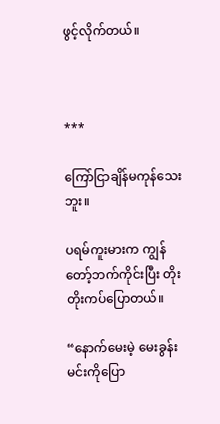ဖွင့်လိုက်တယ်။



***

ကြော်ငြာချိန်မကုန်သေးဘူး။

ပရမ်ကူးမားက ကျွန်တော့်ဘက်ကိုင်းပြီး တိုးတိုးကပ်ပြောတယ်။

“နောက်မေးမဲ့ မေးခွန်း မင်းကိုပြော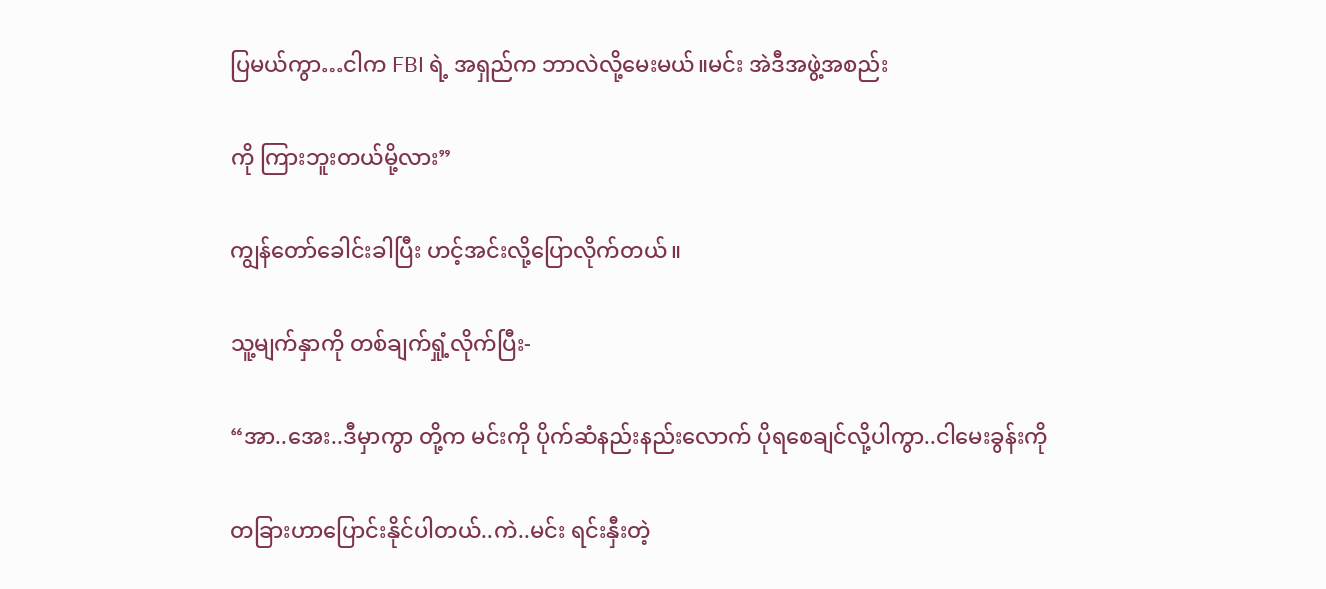ပြမယ်ကွာ…ငါက FBI ရဲ့ အရှည်က ဘာလဲလို့မေးမယ်။မင်း အဲဒီအဖွဲ့အစည်း

ကို ကြားဘူးတယ်မို့လား”

ကျွန်တော်ခေါင်းခါပြီး ဟင့်အင်းလို့ပြောလိုက်တယ်။

သူ့မျက်နှာကို တစ်ချက်ရှုံ့လိုက်ပြီး-

“အာ..အေး..ဒီမှာကွာ တို့က မင်းကို ပိုက်ဆံနည်းနည်းလောက် ပိုရစေချင်လို့ပါကွာ..ငါမေးခွန်းကို

တခြားဟာပြောင်းနိုင်ပါတယ်..ကဲ..မင်း ရင်းနှီးတဲ့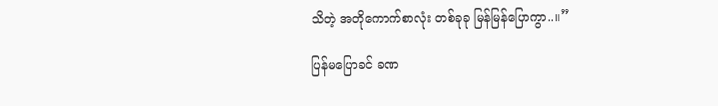သိတဲ့ အတိုကောက်စာလုံး တစ်ခုခု မြန်မြန်ပြောကွာ..။”

ပြန်မပြောခင် ခဏ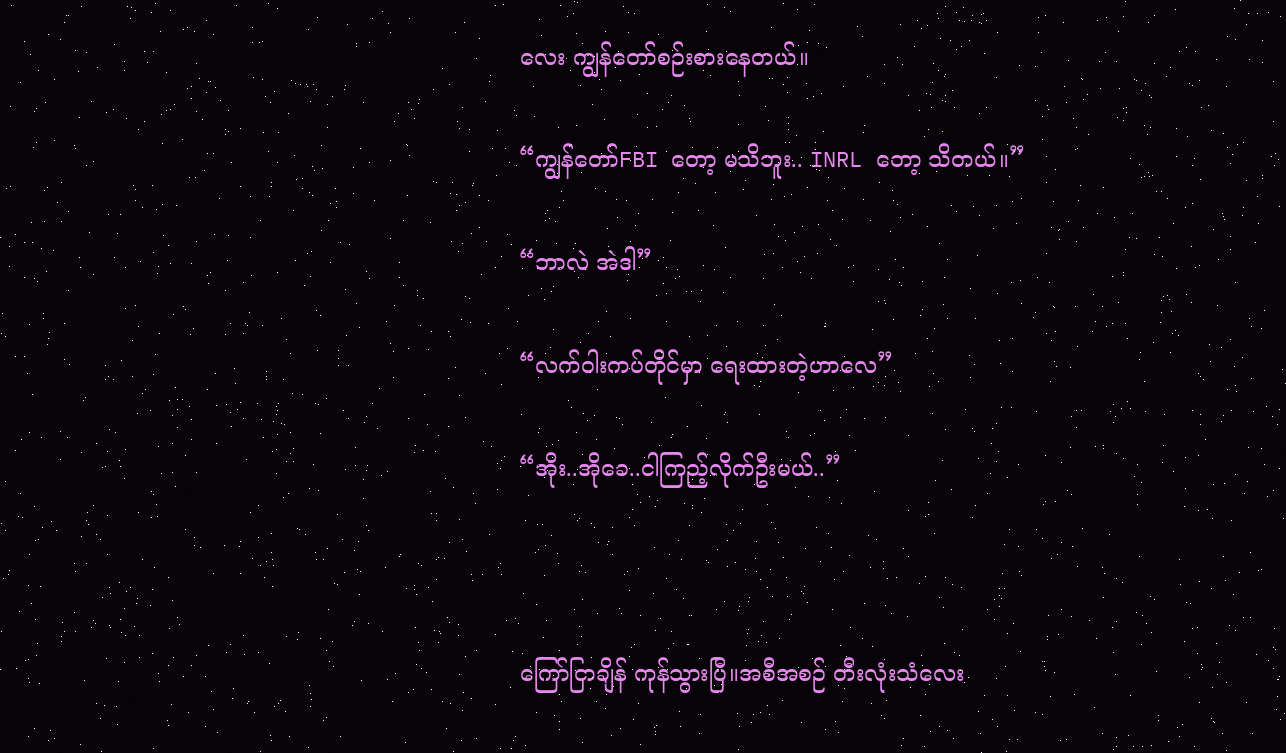လေး ကျွန်တော်စဉ်းစားနေတယ်။

“ကျွန်တော်FBI တော့ မသိဘူး.. INRL တော့ သိတယ်။”

“ဘာလဲ အဲဒါ”

“လက်ဝါးကပ်တိုင်မှာ ရေးထားတဲ့ဟာလေ”

“အိုး..အိုခေ..ငါကြည့်လိုက်ဦးမယ်..”



ကြော်ငြာချိန် ကုန်သွားပြီ။အစီအစဉ် တီးလုံးသံလေး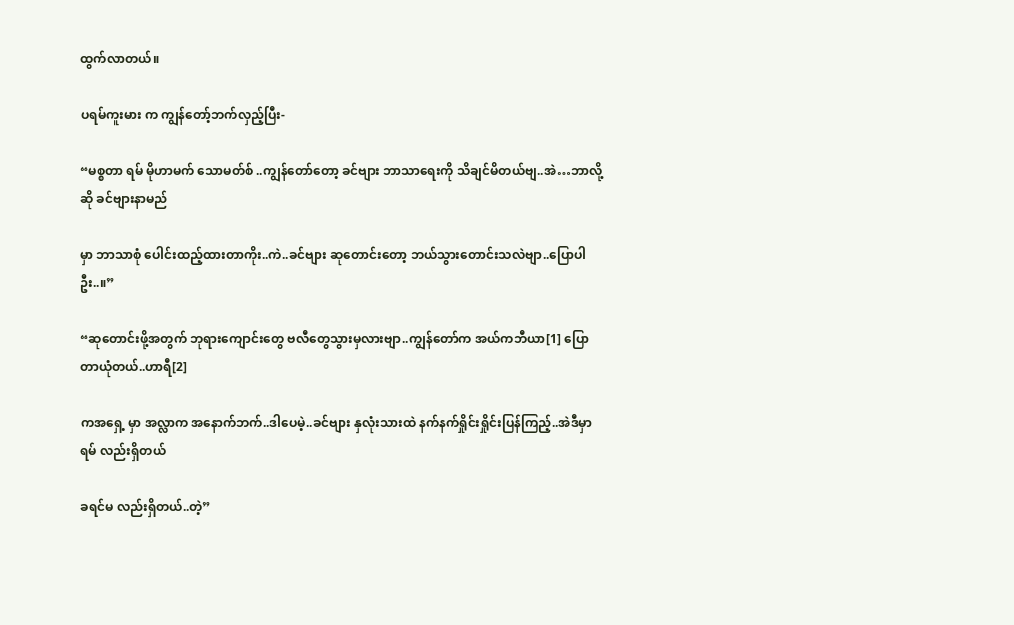ထွက်လာတယ်။

ပရမ်ကူးမား က ကျွန်တော့်ဘက်လှည့်ပြီး-

“မစ္စတာ ရမ် မိုဟာမက် သောမတ်စ် ..ကျွန်တော်တော့ ခင်ဗျား ဘာသာရေးကို သိချင်မိတယ်ဗျ..အဲ…ဘာလို့ဆို ခင်ဗျားနာမည်

မှာ ဘာသာစုံ ပေါင်းထည့်ထားတာကိုး..ကဲ..ခင်ဗျား ဆုတောင်းတော့ ဘယ်သွားတောင်းသလဲဗျာ..ပြောပါဦး..။”

“ဆုတောင်းဖို့အတွက် ဘုရားကျောင်းတွေ ဗလီတွေသွားမှလားဗျာ..ကျွန်တော်က အယ်ကဘီယာ[1] ပြောတာယုံတယ်..ဟာရီ[2]

ကအရှေ့ မှာ အလ္လာက အနောက်ဘက်..ဒါပေမဲ့..ခင်ဗျား နှလုံးသားထဲ နက်နက်ရှိုင်းရှိုင်းပြန်ကြည့်..အဲဒီမှာ ရမ် လည်းရှိတယ်

ခရင်မ လည်းရှိတယ်..တဲ့”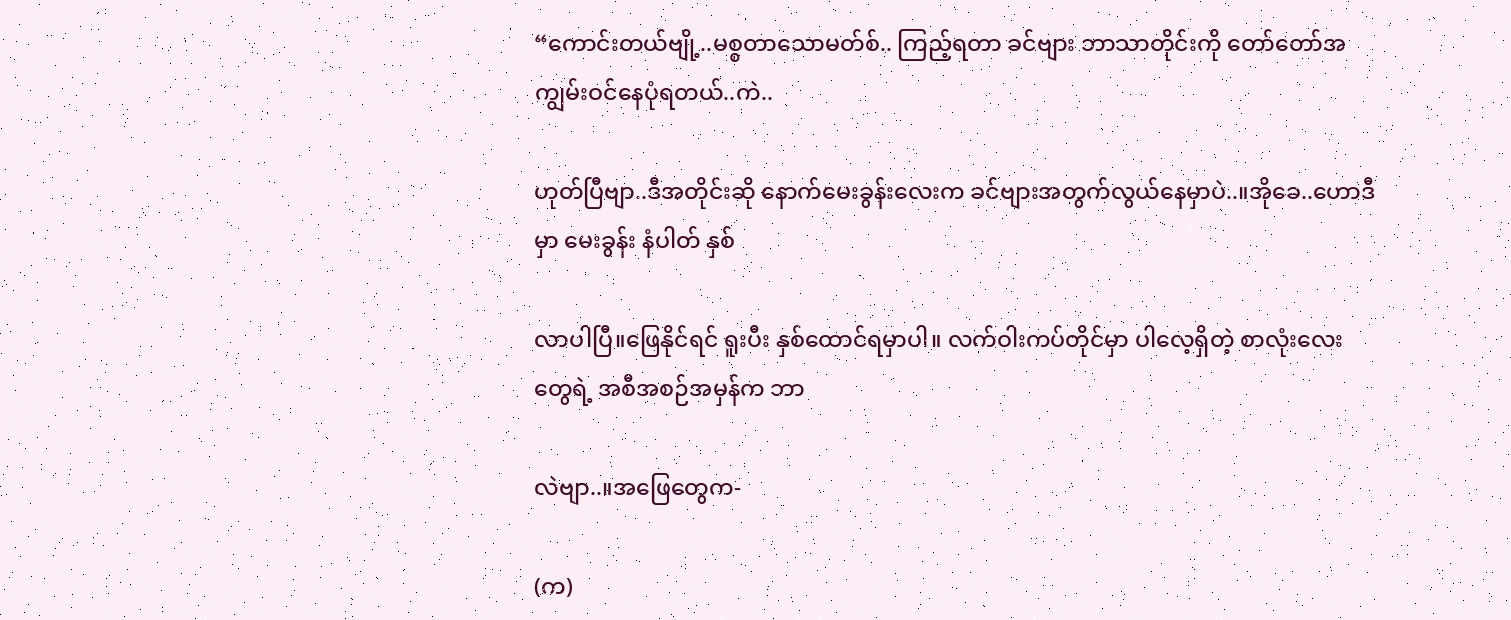“ကောင်းတယ်ဗျို့..မစ္စတာသောမတ်စ်.. ကြည့်ရတာ ခင်ဗျား ဘာသာတိုင်းကို တော်တော်အကျွမ်းဝင်နေပုံရတယ်..ကဲ..

ဟုတ်ပြီဗျာ..ဒီအတိုင်းဆို နောက်မေးခွန်းလေးက ခင်ဗျားအတွက်လွယ်နေမှာပဲ..။အိုခေ..ဟောဒီမှာ မေးခွန်း နံပါတ် နှစ်

လာပါပြီ။ဖြေနိုင်ရင် ရူးပီး နှစ်ထောင်ရမှာပါ။ လက်ဝါးကပ်တိုင်မှာ ပါလေ့ရှိတဲ့ စာလုံးလေးတွေရဲ့ အစီအစဉ်အမှန်က ဘာ

လဲဗျာ..။အဖြေတွေက-

(က)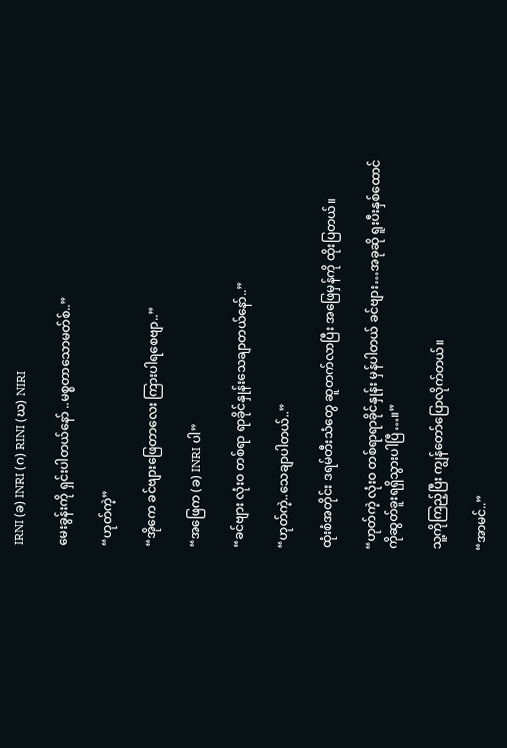IRNI (ခ) INRI (ဂ) RINI (ဃ) NIRI

မေးခွန်းကို ရှင်းပါတယ်နော် ..မစ္စတာသောမတ်စ်..”

“ဟုတ်ကဲ့”

“အိုကေ ခင်ဗျားဖြေတာလေး ကြားပါရစေဗျာ..”

“အဖြေက (ခ) INRI ပါ”

“ခင်ဗျား လုံးဝ တစ်ရာ ရာခိုင်နှုန်းသေချာတယ်နော်..”

“ဟုတ်ကဲ့..သေချာပါတယ်..”

ထုံးစံအတိုင်း ဒရမ်တီးသံတွေ ဆူတက်လာပြီး အဖြေမှန်ကို ထိုးပြတယ်။

“ဟုတ်ကဲ့ လုံးဝ တစ်ရာရာခိုင်နှုန်း မှန်ပါတယ် ခင်ဗျား…အခုဆို ရူးပီးနှစ်ထောင်ကိုဆွတ်ခူးရရှိသွားပါပြီ…။”

သူ့ကိုကြည့်ပြီး ကျွန်တော်ပြောလိုက်တယ်။

“အာမင်..”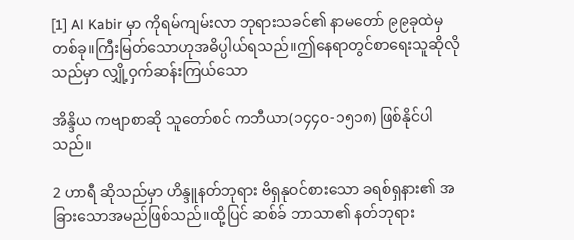[1] Al Kabir မှာ ကိုရမ်ကျမ်းလာ ဘုရားသခင်၏ နာမတော် ၉၉ခုထဲမှ တစ်ခု။ကြီးမြတ်သောဟုအဓိပ္ပါယ်ရသည်။ဤနေရာတွင်စာရေးသူဆိုလိုသည်မှာ လျှို့ဝှက်ဆန်းကြယ်သော

အိန္ဒိယ ကဗျာစာဆို သူတော်စင် ကဘီယာ(၁၄၄၀-၁၅၁၈) ဖြစ်နိုင်ပါသည်။

2 ဟာရီ ဆိုသည်မှာ ဟိန္ဒူနတ်ဘုရား ဗိရှနုဝင်စားသော ခရစ်ရှနား၏ အခြားသောအမည်ဖြစ်သည်။ထို့ပြင် ဆစ်ခ် ဘာသာ၏ နတ်ဘုရား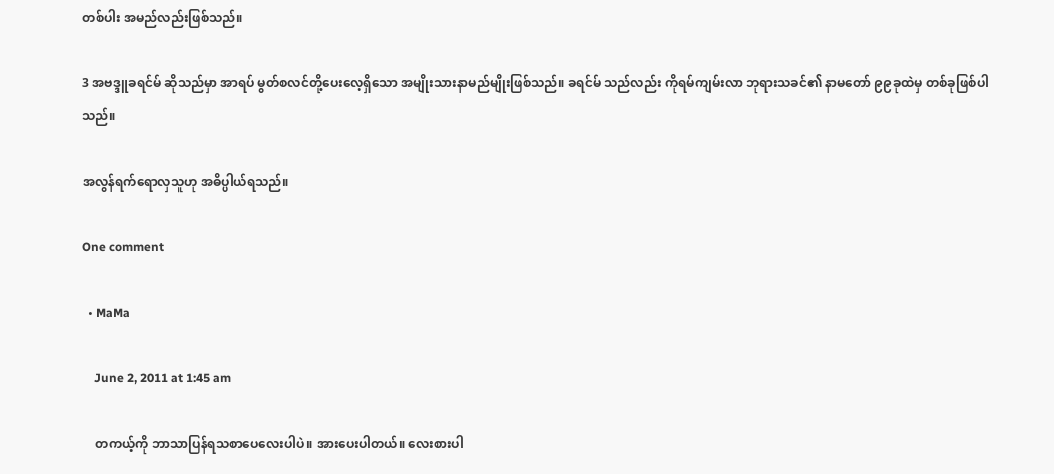တစ်ပါး အမည်လည်းဖြစ်သည်။

3 အဗဒ္ဒူခရင်မ် ဆိုသည်မှာ အာရပ် မွတ်စလင်တို့ပေးလေ့ရှိသော အမျိုးသားနာမည်မျိုးဖြစ်သည်။ ခရင်မ် သည်လည်း ကိုရမ်ကျမ်းလာ ဘုရားသခင်၏ နာမတော် ၉၉ခုထဲမှ တစ်ခုဖြစ်ပါသည်။

အလွန်ရက်ရောလှသူဟု အဓိပ္ပါယ်ရသည်။

One comment

  • MaMa

    June 2, 2011 at 1:45 am

    တကယ့်ကို ဘာသာပြန်ရသစာပေလေးပါပဲ။ အားပေးပါတယ်။ လေးစားပါ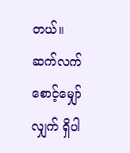တယ်။ ဆက်လက် စောင့်မျှော်လျှက် ရှိပါ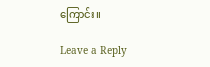ကြောင်း။

Leave a Reply